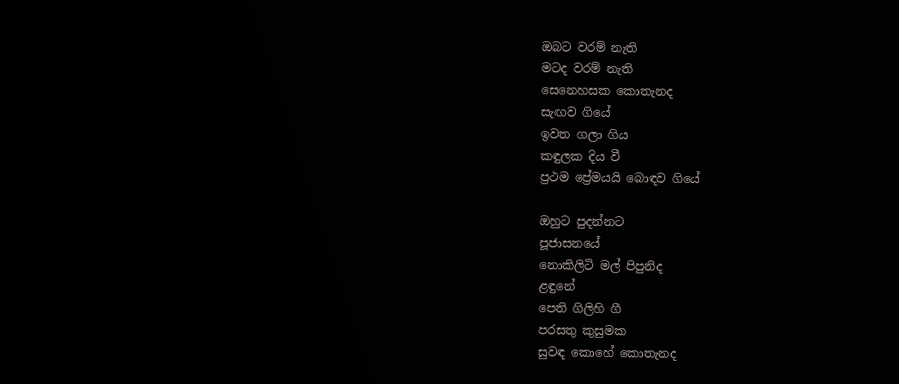ඔබට වරම් නැති
මටද වරම් නැති
සෙනෙහසක කොතැනද
සැඟව ගියේ
ඉවත ගලා ගිය
කඳුලක දිය වී
ප්‍රථම ප්‍රේමයයි බොඳව ගියේ

ඔහුට පුදන්නට
පූජාසනයේ
නොකිලිටි මල් පිපුනිද
ළඳුනේ
පෙති ගිලිහි ගී
පරසතු කුසුමක
සුවඳ කොහේ කොතැනද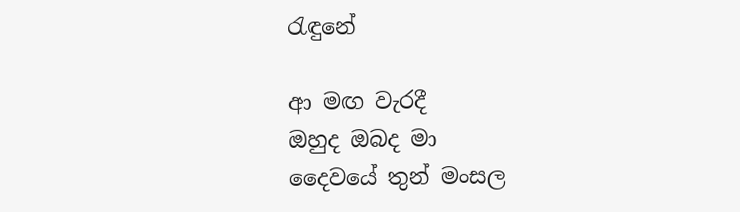රැඳුනේ

ආ මඟ වැරදී
ඔහුද ඔබද මා
දෛවයේ තුන් මංසල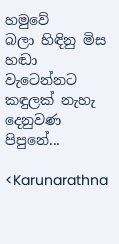හමුවේ
බලා හිඳිනු මිස
හඬා වැටෙන්නට
කඳුලක් නැහැ දෙනුවණ
පිපුනේ...

<Karunarathna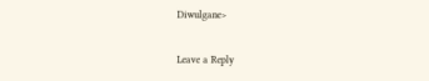Diwulgane>


Leave a Reply